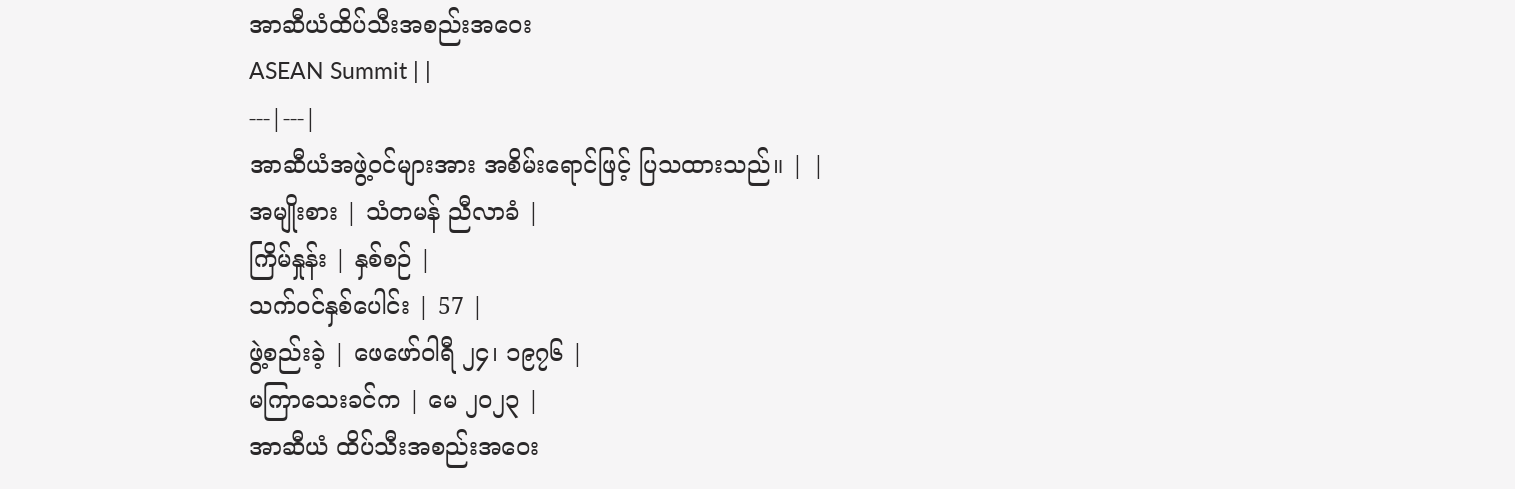အာဆီယံထိပ်သီးအစည်းအဝေး
ASEAN Summit | |
---|---|
အာဆီယံအဖွဲ့ဝင်များအား အစိမ်းရောင်ဖြင့် ပြသထားသည်။ | |
အမျိုးစား | သံတမန် ညီလာခံ |
ကြိမ်နှုန်း | နှစ်စဉ် |
သက်ဝင်နှစ်ပေါင်း | 57 |
ဖွဲ့စည်းခဲ့ | ဖေဖော်ဝါရီ ၂၄၊ ၁၉၇၆ |
မကြာသေးခင်က | မေ ၂၀၂၃ |
အာဆီယံ ထိပ်သီးအစည်းအဝေး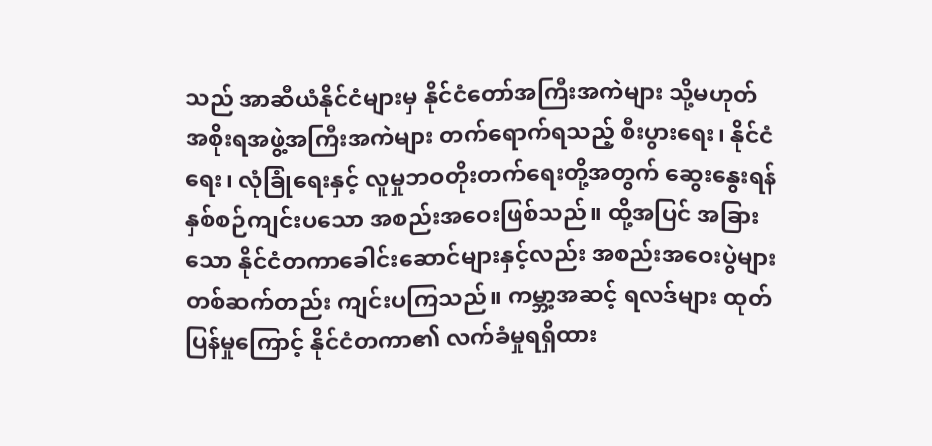သည် အာဆီယံနိုင်ငံများမှ နိုင်ငံတော်အကြီးအကဲများ သို့မဟုတ် အစိုးရအဖွဲ့အကြီးအကဲများ တက်ရောက်ရသည့် စီးပွားရေး၊ နိုင်ငံရေး၊ လုံခြုံရေးနှင့် လူမှုဘဝတိုးတက်ရေးတို့အတွက် ဆွေးနွေးရန် နှစ်စဉ်ကျင်းပသော အစည်းအဝေးဖြစ်သည်။ ထို့အပြင် အခြားသော နိုင်ငံတကာခေါင်းဆောင်များနှင့်လည်း အစည်းအဝေးပွဲများ တစ်ဆက်တည်း ကျင်းပကြသည်။ ကမ္ဘာ့အဆင့် ရလဒ်များ ထုတ်ပြန်မှုကြောင့် နိုင်ငံတကာ၏ လက်ခံမှုရရှိထား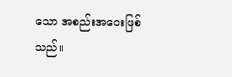သော အစည်းအဝေးဖြစ်သည်။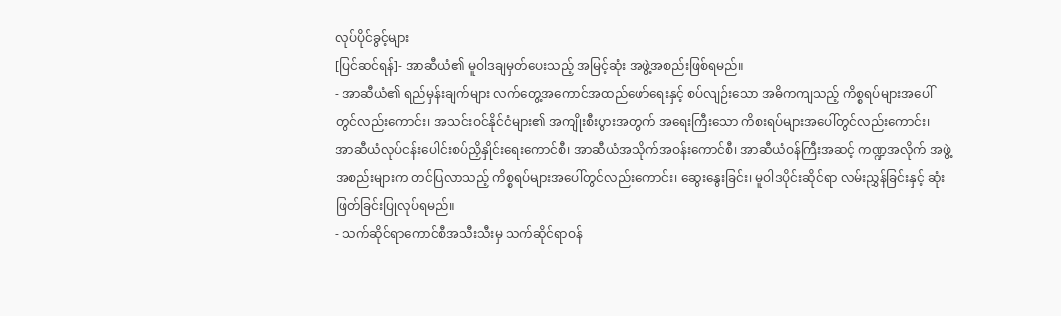လုပ်ပိုင်ခွင့်များ
[ပြင်ဆင်ရန်]- အာဆီယံ၏ မူဝါဒချမှတ်ပေးသည့် အမြင့်ဆုံး အဖွဲ့အစည်းဖြစ်ရမည်။
- အာဆီယံ၏ ရည်မှန်းချက်များ လက်တွေ့အကောင်အထည်ဖော်ရေးနှင့် စပ်လျဉ်းသော အဓိကကျသည့် ကိစ္စရပ်များအပေါ်တွင်လည်းကောင်း၊ အသင်းဝင်နိုင်ငံများ၏ အကျိုးစီးပွားအတွက် အရေးကြီးသော ကိစးရပ်များအပေါ်တွင်လည်းကောင်း၊ အာဆီယံလုပ်ငန်းပေါင်းစပ်ညှိနှိုင်းရေးကောင်စီ၊ အာဆီယံအသိုက်အဝန်းကောင်စီ၊ အာဆီယံဝန်ကြီးအဆင့် ကဏ္ဍအလိုက် အဖွဲ့အစည်းများက တင်ပြလာသည့် ကိစ္စရပ်များအပေါ်တွင်လည်းကောင်း၊ ဆွေးနွေးခြင်း၊ မူဝါဒပိုင်းဆိုင်ရာ လမ်းညွှန်ခြင်းနှင့် ဆုံးဖြတ်ခြင်းပြုလုပ်ရမည်။
- သက်ဆိုင်ရာကောင်စီအသီးသီးမှ သက်ဆိုင်ရာဝန်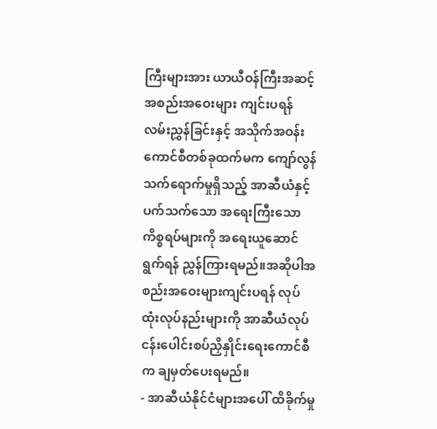ကြီးများအား ယာယီဝန်ကြီးအဆင့်အစည်းအဝေးများ ကျင်းပရန် လမ်းညွှန်ခြင်းနှင့် အသိုက်အဝန်းကောင်စီတစ်ခုထက်မက ကျော်လွန်သက်ရောက်မှုရှိသည့် အာဆီယံနှင့် ပက်သက်သော အရေးကြီးသော ကိစ္စရပ်များကို အရေးယူဆောင်ရွက်ရန် ညွှန်ကြားရမည်။အဆိုပါအစည်းအဝေးများကျင်းပရန် လုပ်ထုံးလုပ်နည်းများကို အာဆီယံလုပ်ငန်းပေါင်းစပ်ညှိနှိုင်းရေးကောင်စီက ချမှတ်ပေးရမည်။
- အာဆီယံနိုင်ငံများအပေါ် ထိခိုက်မှု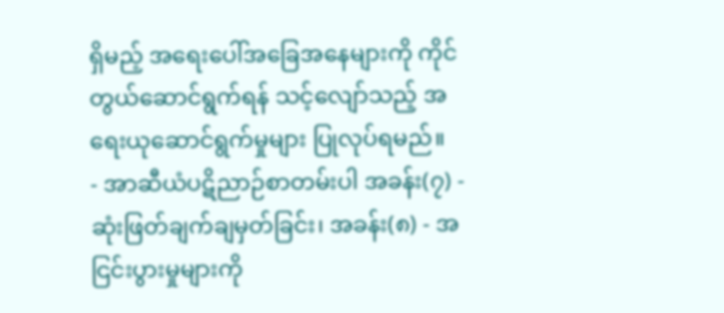ရှိမည့် အရေးပေါ်အခြေအနေများကို ကိုင်တွယ်ဆောင်ရွက်ရန် သင့်လျော်သည့် အရေးယုဆောင်ရွက်မှုများ ပြုလုပ်ရမည်။
- အာဆီယံပဋိညာဉ်စာတမ်းပါ အခန်း(၇) - ဆုံးဖြတ်ချက်ချမှတ်ခြင်း၊ အခန်း(၈) - အငြင်းပွားမှုများကို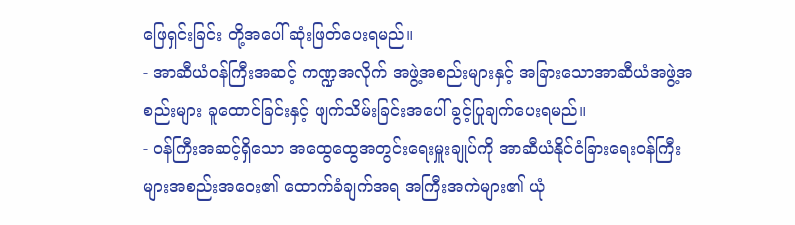ဖြေရှင်းခြင်း တို့အပေါ် ဆုံးဖြတ်ပေးရမည်။
- အာဆီယံဝန်ကြီးအဆင့် ကဏ္ဍအလိုက် အဖွဲ့အစည်းများနှင့် အခြားသောအာဆီယံအဖွဲ့အစည်းများ ခူထောင်ခြင်းနှင့် ဖျက်သိမ်းခြင်းအပေါ် ခွင့်ပြုချက်ပေးရမည်။
- ဝန်ကြီးအဆင့်ရှိသော အထွေထွေအတွင်းရေးမှူးချုပ်ကို အာဆီယံနိုင်ငံခြားရေးဝန်ကြီးများအစည်းအဝေး၏ ထောက်ခံချက်အရ အကြီးအကဲများ၏ ယုံ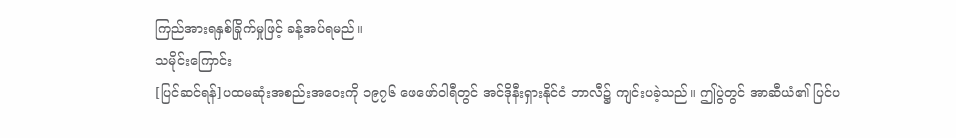ကြည်အားရနှစ်ခြိုက်မှုဖြင့် ခန့်အပ်ရမည်။
သမိုင်းကြောင်း
[ပြင်ဆင်ရန်]ပထမဆုံးအစည်းအဝေးကို ၁၉၇၆ ဖေဖော်ဝါရီတွင် အင်ဒိုနီးရှားနိုင်ငံ ဘာလီ၌ ကျင်းပခဲ့သည်။ ဤပွဲတွင် အာဆီယံ၏ ပြင်ပ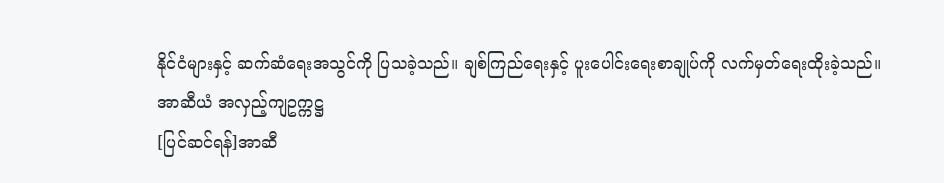နိုင်ငံများနှင့် ဆက်ဆံရေးအသွင်ကို ပြသခဲ့သည်။ ချစ်ကြည်ရေးနှင့် ပူးပေါင်းရေးစာချုပ်ကို လက်မှတ်ရေးထိုးခဲ့သည်။
အာဆီယံ အလှည့်ကျဥက္ကဋ္ဌ
[ပြင်ဆင်ရန်]အာဆီ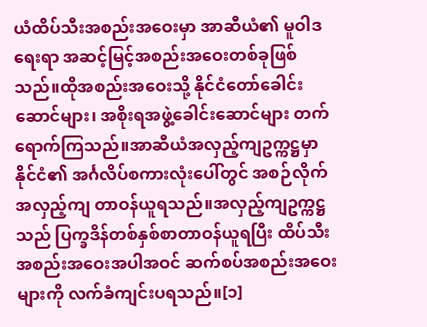ယံထိပ်သီးအစည်းအဝေးမှာ အာဆီယံ၏ မူဝါဒရေးရာ အဆင့်မြင့်အစည်းအဝေးတစ်ခုဖြစ်သည်။ထိုအစည်းအဝေးသို့ နိုင်ငံတော်ခေါင်းဆောင်များ၊ အစိုးရအဖွဲ့ခေါင်းဆောင်များ တက်ရောက်ကြသည်။အာဆီယံအလှည့်ကျဥက္ကဋ္ဌမှာ နိုင်ငံ၏ အင်္ဂလိပ်စကားလုံးပေါ်တွင် အစဉ်လိုက် အလှည့်ကျ တာဝန်ယူရသည်။အလှည့်ကျဥက္ကဋ္ဌသည် ပြက္ခဒိန်တစ်နှစ်စာတာဝန်ယူရပြီး ထိပ်သီးအစည်းအဝေးအပါအဝင် ဆက်စပ်အစည်းအဝေးများကို လက်ခံကျင်းပရသည်။[၁]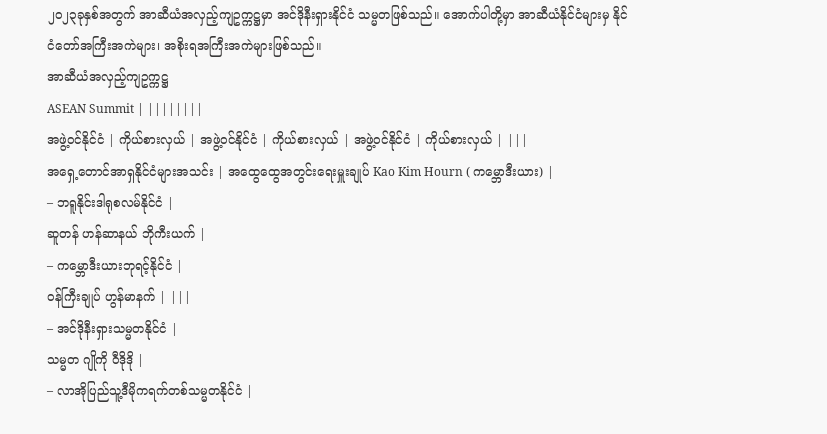၂၀၂၃ခုနှစ်အတွက် အာဆီယံအလှည့်ကျဥက္ကဋ္ဌမှာ အင်ဒိုနီးရှားနိုင်ငံ သမ္မတဖြစ်သည်။ အောက်ပါတို့မှာ အာဆီယံနိုင်ငံများမှ နိုင်ငံတော်အကြီးအကဲများ၊ အစိုးရအကြီးအကဲများဖြစ်သည်။
အာဆီယံအလှည့်ကျဥက္ကဋ္ဌ
ASEAN Summit | ||||||||
အဖွဲ့ဝင်နိုင်ငံ | ကိုယ်စားလှယ် | အဖွဲ့ဝင်နိုင်ငံ | ကိုယ်စားလှယ် | အဖွဲ့ဝင်နိုင်ငံ | ကိုယ်စားလှယ် | |||
အရှေ့တောင်အာရှနိုင်ငံများအသင်း | အထွေထွေအတွင်းရေးမှူးချုပ် Kao Kim Hourn ( ကမ္ဘောဒီးယား) |
– ဘရူနိုင်းဒါရုစလမ်နိုင်ငံ |
ဆူတန် ဟန်ဆာနယ် ဘိုကီးယက် |
– ကမ္ဘောဒီးယားဘုရင့်နိုင်ငံ |
ဝန်ကြီးချုပ် ဟွန်မာနက် | |||
– အင်ဒိုနီးရှားသမ္မတနိုင်ငံ |
သမ္မတ ဂျိုကို ဝီဒိုဒို |
– လာအိုပြည်သူ့ဒီမိုကရက်တစ်သမ္မတနိုင်ငံ |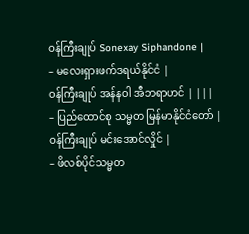ဝန်ကြီးချုပ် Sonexay Siphandone |
– မလေးရှားဖက်ဒရယ်နိုင်ငံ |
ဝန်ကြီးချုပ် အန်နဝါ အီဘရာဟင် | |||
– ပြည်ထောင်စု သမ္မတ မြန်မာနိုင်ငံတော် |
ဝန်ကြီးချုပ် မင်းအောင်လှိုင် |
– ဖိလစ်ပိုင်သမ္မတ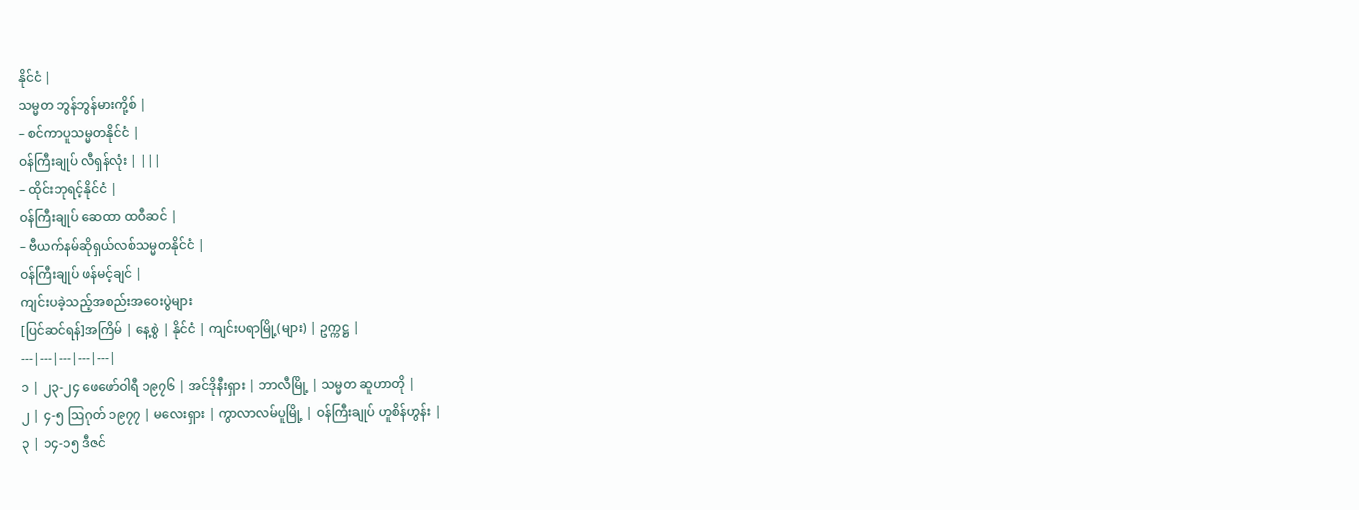နိုင်ငံ |
သမ္မတ ဘွန်ဘွန်မားကို့စ် |
– စင်ကာပူသမ္မတနိုင်ငံ |
ဝန်ကြီးချုပ် လီရှန်လုံး | |||
– ထိုင်းဘုရင့်နိုင်ငံ |
ဝန်ကြီးချုပ် ဆေထာ ထဝီဆင် |
– ဗီယက်နမ်ဆိုရှယ်လစ်သမ္မတနိုင်ငံ |
ဝန်ကြီးချုပ် ဖန်မင့်ချင် |
ကျင်းပခဲ့သည့်အစည်းအဝေးပွဲများ
[ပြင်ဆင်ရန်]အကြိမ် | နေ့စွဲ | နိုင်ငံ | ကျင်းပရာမြို့(များ) | ဥက္ကဋ္ဌ |
---|---|---|---|---|
၁ | ၂၃-၂၄ ဖေဖော်ဝါရီ ၁၉၇၆ | အင်ဒိုနီးရှား | ဘာလီမြို့ | သမ္မတ ဆူဟာတို |
၂ | ၄-၅ ဩဂုတ် ၁၉၇၇ | မလေးရှား | ကွာလာလမ်ပူမြို့ | ဝန်ကြီးချုပ် ဟူစိန်ဟွန်း |
၃ | ၁၄-၁၅ ဒီဇင်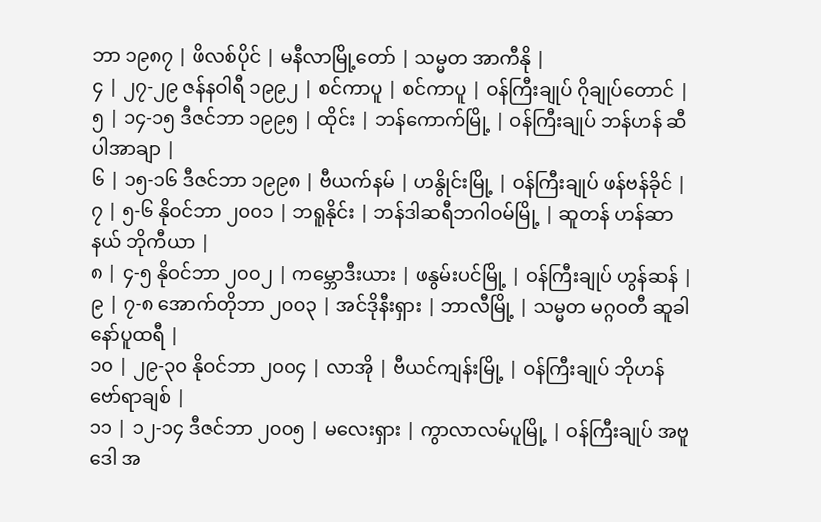ဘာ ၁၉၈၇ | ဖိလစ်ပိုင် | မနီလာမြို့တော် | သမ္မတ အာကီနို |
၄ | ၂၇-၂၉ ဇန်နဝါရီ ၁၉၉၂ | စင်ကာပူ | စင်ကာပူ | ဝန်ကြီးချုပ် ဂိုချုပ်တောင် |
၅ | ၁၄-၁၅ ဒီဇင်ဘာ ၁၉၉၅ | ထိုင်း | ဘန်ကောက်မြို့ | ဝန်ကြီးချုပ် ဘန်ဟန် ဆီပါအာချာ |
၆ | ၁၅-၁၆ ဒီဇင်ဘာ ၁၉၉၈ | ဗီယက်နမ် | ဟနွိုင်းမြို့ | ဝန်ကြီးချုပ် ဖန်ဗန်ခိုင် |
၇ | ၅-၆ နိုဝင်ဘာ ၂၀၀၁ | ဘရူနိုင်း | ဘန်ဒါဆရီဘဂါဝမ်မြို့ | ဆူတန် ဟန်ဆာနယ် ဘိုကီယာ |
၈ | ၄-၅ နိုဝင်ဘာ ၂၀၀၂ | ကမ္ဘောဒီးယား | ဖနွမ်းပင်မြို့ | ဝန်ကြီးချုပ် ဟွန်ဆန် |
၉ | ၇-၈ အောက်တိုဘာ ၂၀၀၃ | အင်ဒိုနီးရှား | ဘာလီမြို့ | သမ္မတ မဂ္ဂဝတီ ဆူခါနော်ပူထရီ |
၁၀ | ၂၉-၃၀ နိုဝင်ဘာ ၂၀၀၄ | လာအို | ဗီယင်ကျန်းမြို့ | ဝန်ကြီးချုပ် ဘိုဟန် ဗော်ရာချစ် |
၁၁ | ၁၂-၁၄ ဒီဇင်ဘာ ၂၀၀၅ | မလေးရှား | ကွာလာလမ်ပူမြို့ | ဝန်ကြီးချုပ် အဗူဒေါ အ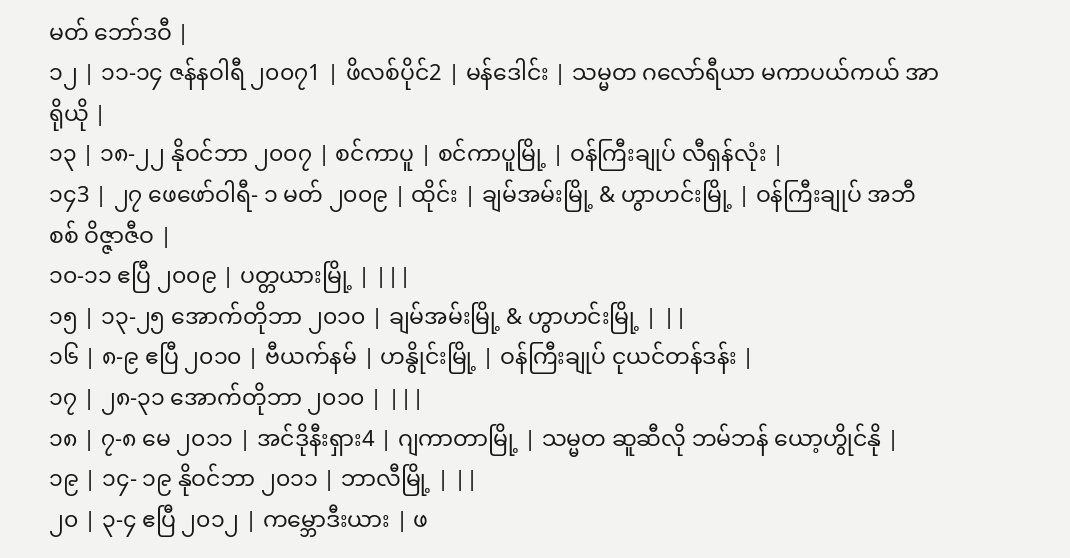မတ် ဘော်ဒဝီ |
၁၂ | ၁၁-၁၄ ဇန်နဝါရီ ၂၀၀၇1 | ဖိလစ်ပိုင်2 | မန်ဒေါင်း | သမ္မတ ဂလော်ရီယာ မကာပယ်ကယ် အာရိုယို |
၁၃ | ၁၈-၂၂ နိုဝင်ဘာ ၂၀၀၇ | စင်ကာပူ | စင်ကာပူမြို့ | ဝန်ကြီးချုပ် လီရှန်လုံး |
၁၄3 | ၂၇ ဖေဖော်ဝါရီ- ၁ မတ် ၂၀၀၉ | ထိုင်း | ချမ်အမ်းမြို့ & ဟွာဟင်းမြို့ | ဝန်ကြီးချုပ် အဘီစစ် ဝိဇ္ဇာဇီဝ |
၁၀-၁၁ ဧပြီ ၂၀၀၉ | ပတ္တယားမြို့ | |||
၁၅ | ၁၃-၂၅ အောက်တိုဘာ ၂၀၁၀ | ချမ်အမ်းမြို့ & ဟွာဟင်းမြို့ | ||
၁၆ | ၈-၉ ဧပြီ ၂၀၁၀ | ဗီယက်နမ် | ဟနွိုင်းမြို့ | ဝန်ကြီးချုပ် ငုယင်တန်ဒန်း |
၁၇ | ၂၈-၃၁ အောက်တိုဘာ ၂၀၁၀ | |||
၁၈ | ၇-၈ မေ ၂၀၁၁ | အင်ဒိုနီးရှား4 | ဂျကာတာမြို့ | သမ္မတ ဆူဆီလို ဘမ်ဘန် ယော့ဟွိုင်နို |
၁၉ | ၁၄- ၁၉ နိုဝင်ဘာ ၂၀၁၁ | ဘာလီမြို့ | ||
၂၀ | ၃-၄ ဧပြီ ၂၀၁၂ | ကမ္ဘောဒီးယား | ဖ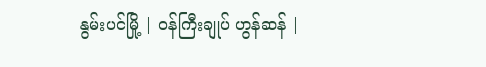နွမ်းပင်မြို့ | ဝန်ကြီးချုပ် ဟွန်ဆန် |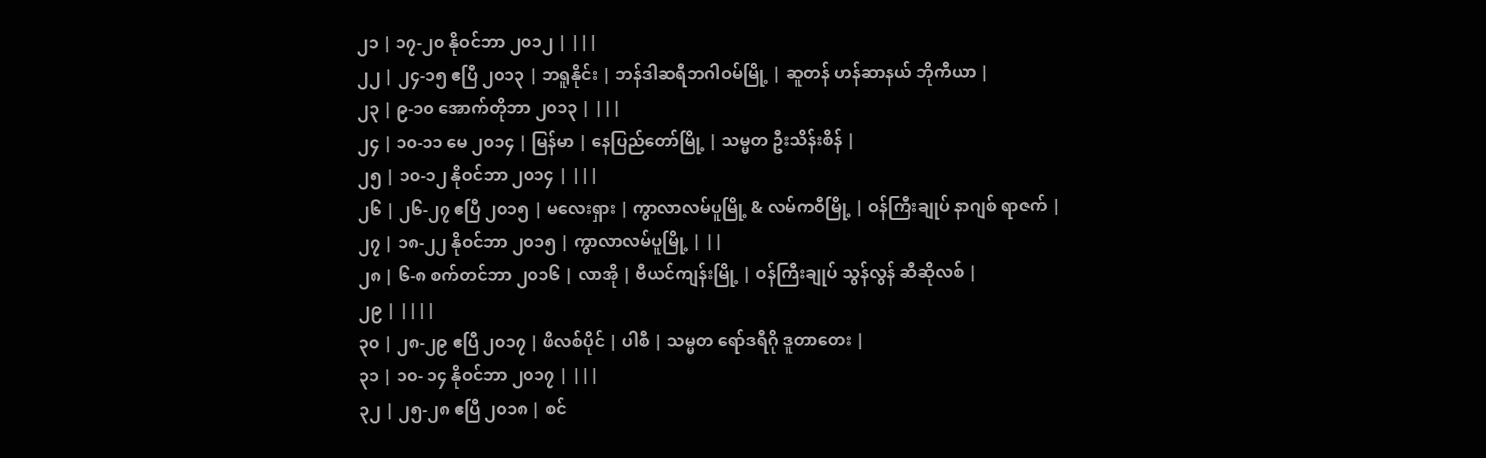၂၁ | ၁၇-၂၀ နိုဝင်ဘာ ၂၀၁၂ | |||
၂၂ | ၂၄-၁၅ ဧပြီ ၂၀၁၃ | ဘရူနိုင်း | ဘန်ဒါဆရီဘဂါဝမ်မြို့ | ဆူတန် ဟန်ဆာနယ် ဘိုကီယာ |
၂၃ | ၉-၁၀ အောက်တိုဘာ ၂၀၁၃ | |||
၂၄ | ၁၀-၁၁ မေ ၂၀၁၄ | မြန်မာ | နေပြည်တော်မြို့ | သမ္မတ ဦးသိန်းစိန် |
၂၅ | ၁၀-၁၂ နိုဝင်ဘာ ၂၀၁၄ | |||
၂၆ | ၂၆-၂၇ ဧပြီ ၂၀၁၅ | မလေးရှား | ကွာလာလမ်ပူမြို့ & လမ်ကဝီမြို့ | ဝန်ကြီးချုပ် နာဂျစ် ရာဇက် |
၂၇ | ၁၈-၂၂ နိုဝင်ဘာ ၂၀၁၅ | ကွာလာလမ်ပူမြို့ | ||
၂၈ | ၆-၈ စက်တင်ဘာ ၂၀၁၆ | လာအို | ဗီယင်ကျန်းမြို့ | ဝန်ကြီးချုပ် သွန်လွန် ဆီဆိုလစ် |
၂၉ | ||||
၃၀ | ၂၈-၂၉ ဧပြီ ၂၀၁၇ | ဖိလစ်ပိုင် | ပါစီ | သမ္မတ ရော်ဒရီဂို ဒူတာတေး |
၃၁ | ၁၀- ၁၄ နိုဝင်ဘာ ၂၀၁၇ | |||
၃၂ | ၂၅-၂၈ ဧပြီ ၂၀၁၈ | စင်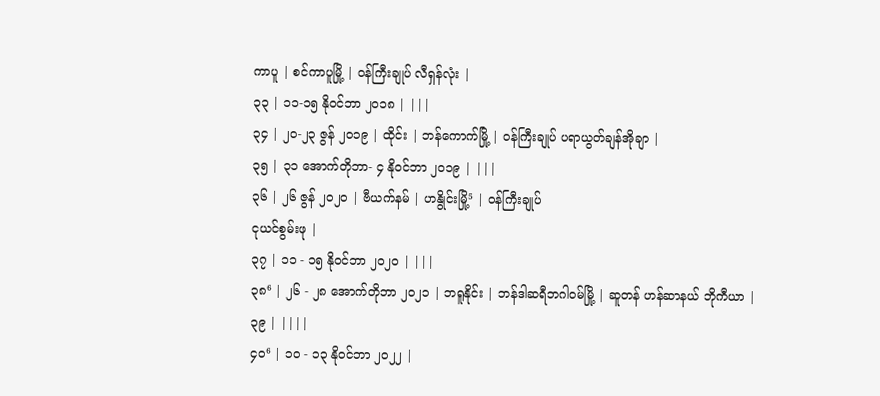ကာပူ | စင်ကာပူမြို့ | ဝန်ကြီးချုပ် လီရှန်လုံး |
၃၃ | ၁၁-၁၅ နိုဝင်ဘာ ၂၀၁၈ | |||
၃၄ | ၂၀-၂၃ ဇွန် ၂၀၁၉ | ထိုင်း | ဘန်ကောက်မြို့ | ဝန်ကြီးချုပ် ပရာယွတ်ချန်အိုချာ |
၃၅ | ၃၁ အောက်တိုဘာ- ၄ နိုဝင်ဘာ ၂၀၁၉ | |||
၃၆ | ၂၆ ဇွန် ၂၀၂၀ | ဗီယက်နမ် | ဟနွိုင်းမြို့⁵ | ဝန်ကြီးချုပ်
ငုယင်စွမ်းဖု |
၃၇ | ၁၁ - ၁၅ နိုဝင်ဘာ ၂၀၂၀ | |||
၃၈⁶ | ၂၆ - ၂၈ အောက်တိုဘာ ၂၀၂၁ | ဘရူနိုင်း | ဘန်ဒါဆရီဘဂါဝမ်မြို့ | ဆူတန် ဟန်ဆာနယ် ဘိုကီယာ |
၃၉ | ||||
၄၀⁶ | ၁၀ - ၁၃ နိုဝင်ဘာ ၂၀၂၂ |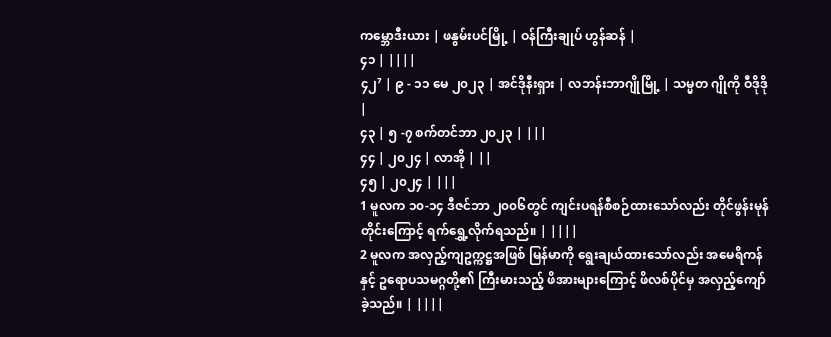ကမ္ဘောဒီးယား | ဖနွမ်းပင်မြို့ | ဝန်ကြီးချုပ် ဟွန်ဆန် |
၄၁ | ||||
၄၂⁷ | ၉ - ၁၁ မေ ၂၀၂၃ | အင်ဒိုနီးရှား | လဘန်းဘာဂျိုမြို့ | သမ္မတ ဂျိုကို ဝီဒိုဒို |
၄၃ | ၅ -၇ စက်တင်ဘာ ၂၀၂၃ | |||
၄၄ | ၂၀၂၄ | လာအို | ||
၄၅ | ၂၀၂၄ | |||
1 မူလက ၁၀-၁၄ ဒီဇင်ဘာ ၂၀၀၆တွင် ကျင်းပရန်စီစဉ်ထားသော်လည်း တိုင်ဖွန်းမုန်တိုင်းကြောင့် ရက်ရွှေ့လိုက်ရသည်။ | ||||
2 မူလက အလှည့်ကျဥက္ကဋ္ဌအဖြစ် မြန်မာကို ရွေးချယ်ထားသော်လည်း အမေရိကန်နှင့် ဥရောပသမဂ္ဂတို့၏ ကြီးမားသည့် ဖိအားများကြောင့် ဖိလစ်ပိုင်မှ အလှည့်ကျော်ခဲ့သည်။ | ||||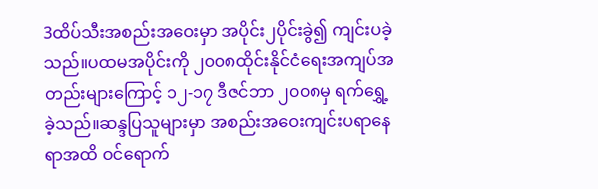3ထိပ်သီးအစည်းအဝေးမှာ အပိုင်း၂ပိုင်းခွဲ၍ ကျင်းပခဲ့သည်။ပထမအပိုင်းကို ၂၀၀၈ထိုင်းနိုင်ငံရေးအကျပ်အတည်းများကြောင့် ၁၂-၁၇ ဒီဇင်ဘာ ၂၀၀၈မှ ရက်ရွှေ့ခဲ့သည်။ဆန္ဒပြသူများမှာ အစည်းအဝေးကျင်းပရာနေရာအထိ ဝင်ရောက်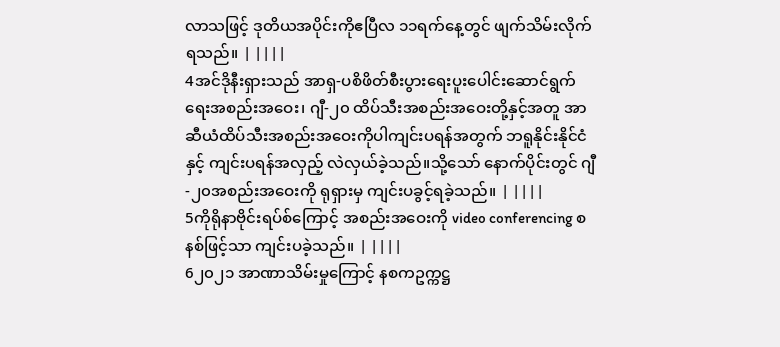လာသဖြင့် ဒုတိယအပိုင်းကိုဧပြီလ ၁၁ရက်နေ့တွင် ဖျက်သိမ်းလိုက်ရသည်။ | ||||
4အင်ဒိုနီးရှားသည် အာရှ-ပစိဖိတ်စီးပွားရေးပူးပေါင်းဆောင်ရွက်ရေးအစည်းအဝေး၊ ဂျီ-၂၀ ထိပ်သီးအစည်းအဝေးတို့နှင့်အတူ အာဆီယံထိပ်သီးအစည်းအဝေးကိုပါကျင်းပရန်အတွက် ဘရူနိုင်းနိုင်ငံနှင့် ကျင်းပရန်အလှည့် လဲလှယ်ခဲ့သည်။သို့သော် နောက်ပိုင်းတွင် ဂျီ-၂၀အစည်းအဝေးကို ရုရှားမှ ကျင်းပခွင့်ရခဲ့သည်။ | ||||
5ကိုရိုနာဗိုင်းရပ်စ်ကြောင့် အစည်းအဝေးကို video conferencing စနစ်ဖြင့်သာ ကျင်းပခဲ့သည်။ | ||||
6၂၀၂၁ အာဏာသိမ်းမှုကြောင့် နစကဥက္ကဋ္ဌ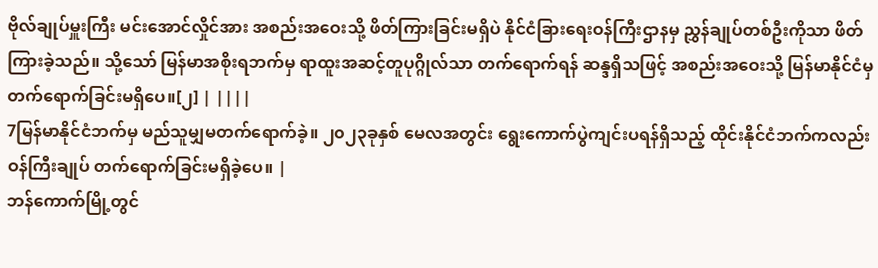ဗိုလ်ချုပ်မှူးကြီး မင်းအောင်လှိုင်အား အစည်းအဝေးသို့ ဖိတ်ကြားခြင်းမရှိပဲ နိုင်ငံခြားရေးဝန်ကြီးဌာနမှ ညွှန်ချုပ်တစ်ဦးကိုသာ ဖိတ်ကြားခဲ့သည်။ သို့သော် မြန်မာအစိုးရဘက်မှ ရာထူးအဆင့်တူပုဂ္ဂိုလ်သာ တက်ရောက်ရန် ဆန္ဒရှိသဖြင့် အစည်းအဝေးသို့ မြန်မာနိုင်ငံမှ တက်ရောက်ခြင်းမရှိပေ။[၂] | ||||
7မြန်မာနိုင်ငံဘက်မှ မည်သူမျှမတက်ရောက်ခဲ့။ ၂၀၂၃ခုနှစ် မေလအတွင်း ရွေးကောက်ပွဲကျင်းပရန်ရှိသည့် ထိုင်းနိုင်ငံဘက်ကလည်း ဝန်ကြီးချုပ် တက်ရောက်ခြင်းမရှိခဲ့ပေ။ |
ဘန်ကောက်မြို့တွင်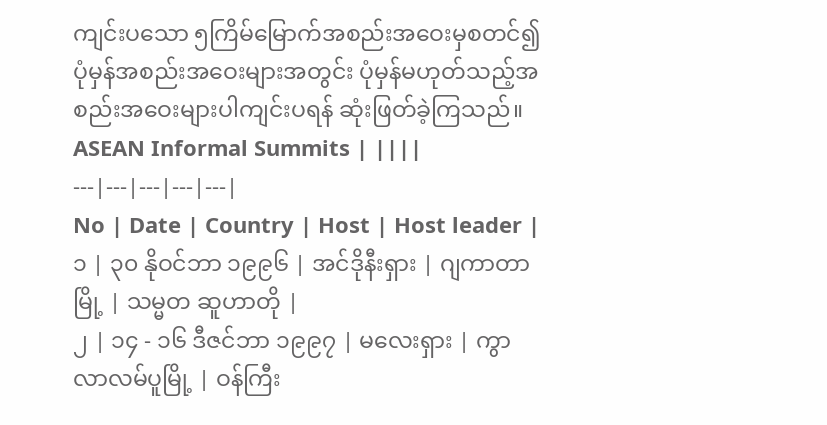ကျင်းပသော ၅ကြိမ်မြောက်အစည်းအဝေးမှစတင်၍ ပုံမှန်အစည်းအဝေးများအတွင်း ပုံမှန်မဟုတ်သည့်အစည်းအဝေးများပါကျင်းပရန် ဆုံးဖြတ်ခဲ့ကြသည်။
ASEAN Informal Summits | ||||
---|---|---|---|---|
No | Date | Country | Host | Host leader |
၁ | ၃၀ နိုဝင်ဘာ ၁၉၉၆ | အင်ဒိုနီးရှား | ဂျကာတာမြို့ | သမ္မတ ဆူဟာတို |
၂ | ၁၄ - ၁၆ ဒီဇင်ဘာ ၁၉၉၇ | မလေးရှား | ကွာလာလမ်ပူမြို့ | ဝန်ကြီး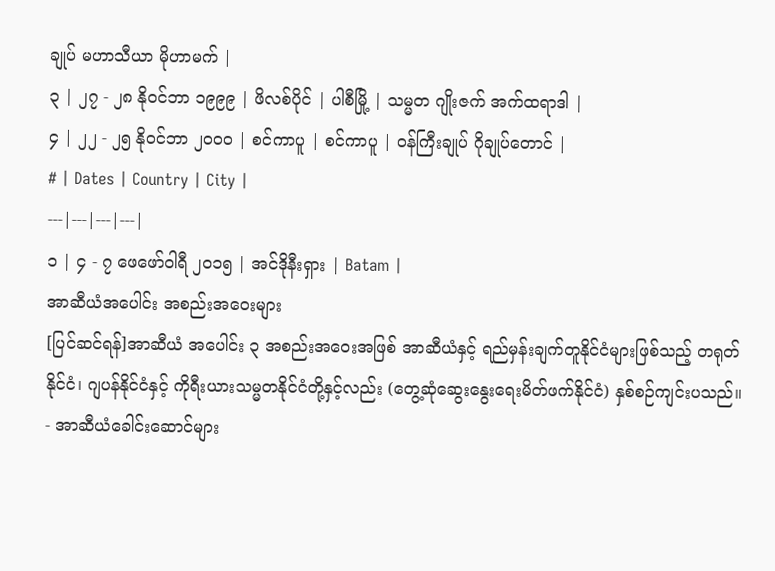ချုပ် မဟာသီယာ မိုဟာမက် |
၃ | ၂၇ - ၂၈ နိုဝင်ဘာ ၁၉၉၉ | ဖိလစ်ပိုင် | ပါစီမြို့ | သမ္မတ ဂျိုးဇက် အက်ထရာဒါ |
၄ | ၂၂ - ၂၅ နိုဝင်ဘာ ၂၀၀၀ | စင်ကာပူ | စင်ကာပူ | ဝန်ကြီးချုပ် ဂိုချုပ်တောင် |
# | Dates | Country | City |
---|---|---|---|
၁ | ၄ - ၇ ဖေဖော်ဝါရီ ၂၀၁၅ | အင်ဒိုနီးရှား | Batam |
အာဆီယံအပေါင်း အစည်းအဝေးများ
[ပြင်ဆင်ရန်]အာဆီယံ အပေါင်း ၃ အစည်းအဝေးအဖြစ် အာဆီယံနှင့် ရည်မှန်းချက်တူနိုင်ငံများဖြစ်သည့် တရုတ်နိုင်ငံ၊ ဂျပန်နိုင်ငံနှင့် ကိုရီးယားသမ္မတနိုင်ငံတို့နှင့်လည်း (တွေ့ဆုံဆွေးနွေးရေးမိတ်ဖက်နိုင်ငံ) နှစ်စဉ်ကျင်းပသည်။
- အာဆီယံခေါင်းဆောင်များ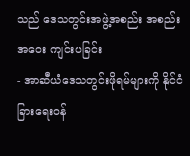သည် ဒေသတွင်းအဖွဲ့အစည်း အစည်းအဝေး ကျင်းပခြင်း
- အာဆီယံဒေသတွင်းဖိုရမ်များကို နိုင်ငံခြားရေးဝန်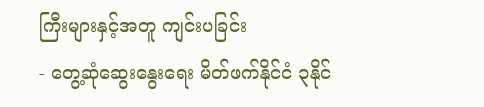ကြီးများနှင့်အတူ ကျင်းပခြင်း
- တွေ့ဆုံဆွေးနွေးရေး မိတ်ဖက်နိုင်ငံ ၃နိုင်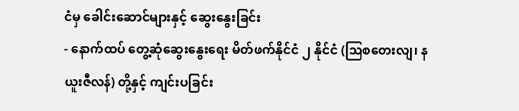ငံမှ ခေါင်းဆောင်များနှင့် ဆွေးနွေးခြင်း
- နောက်ထပ် တွေ့ဆုံဆွေးနွေးရေး မိတ်ဖက်နိုင်ငံ ၂ နိုင်ငံ (ဩစတေးလျ၊ နယူးဇီလန်) တို့နှင့် ကျင်းပခြင်း